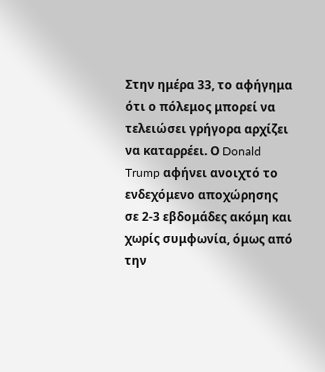Στην ημέρα 33, το αφήγημα ότι ο πόλεμος μπορεί να τελειώσει γρήγορα αρχίζει να καταρρέει. Ο Donald Trump αφήνει ανοιχτό το ενδεχόμενο αποχώρησης σε 2-3 εβδομάδες ακόμη και χωρίς συμφωνία, όμως από την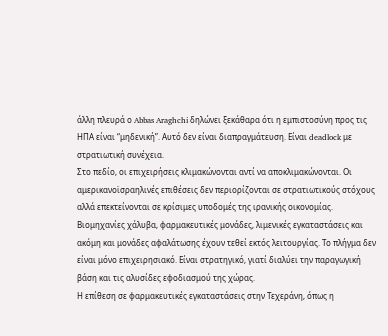άλλη πλευρά ο Abbas Araghchi δηλώνει ξεκάθαρα ότι η εμπιστοσύνη προς τις ΗΠΑ είναι “μηδενική”. Αυτό δεν είναι διαπραγμάτευση. Είναι deadlock με στρατιωτική συνέχεια.
Στο πεδίο, οι επιχειρήσεις κλιμακώνονται αντί να αποκλιμακώνονται. Οι αμερικανοϊσραηλινές επιθέσεις δεν περιορίζονται σε στρατιωτικούς στόχους αλλά επεκτείνονται σε κρίσιμες υποδομές της ιρανικής οικονομίας. Βιομηχανίες χάλυβα, φαρμακευτικές μονάδες, λιμενικές εγκαταστάσεις και ακόμη και μονάδες αφαλάτωσης έχουν τεθεί εκτός λειτουργίας. Το πλήγμα δεν είναι μόνο επιχειρησιακό. Είναι στρατηγικό, γιατί διαλύει την παραγωγική βάση και τις αλυσίδες εφοδιασμού της χώρας.
Η επίθεση σε φαρμακευτικές εγκαταστάσεις στην Τεχεράνη, όπως η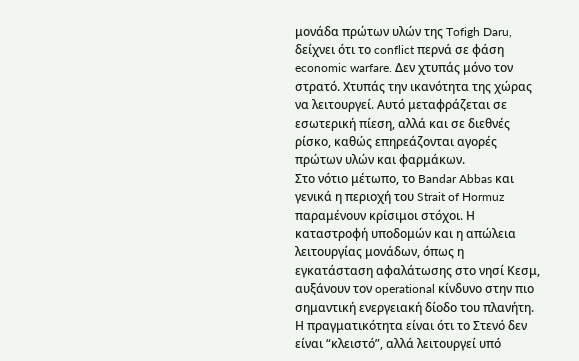μονάδα πρώτων υλών της Tofigh Daru, δείχνει ότι το conflict περνά σε φάση economic warfare. Δεν χτυπάς μόνο τον στρατό. Χτυπάς την ικανότητα της χώρας να λειτουργεί. Αυτό μεταφράζεται σε εσωτερική πίεση, αλλά και σε διεθνές ρίσκο, καθώς επηρεάζονται αγορές πρώτων υλών και φαρμάκων.
Στο νότιο μέτωπο, το Bandar Abbas και γενικά η περιοχή του Strait of Hormuz παραμένουν κρίσιμοι στόχοι. Η καταστροφή υποδομών και η απώλεια λειτουργίας μονάδων, όπως η εγκατάσταση αφαλάτωσης στο νησί Κεσμ, αυξάνουν τον operational κίνδυνο στην πιο σημαντική ενεργειακή δίοδο του πλανήτη. Η πραγματικότητα είναι ότι το Στενό δεν είναι “κλειστό”, αλλά λειτουργεί υπό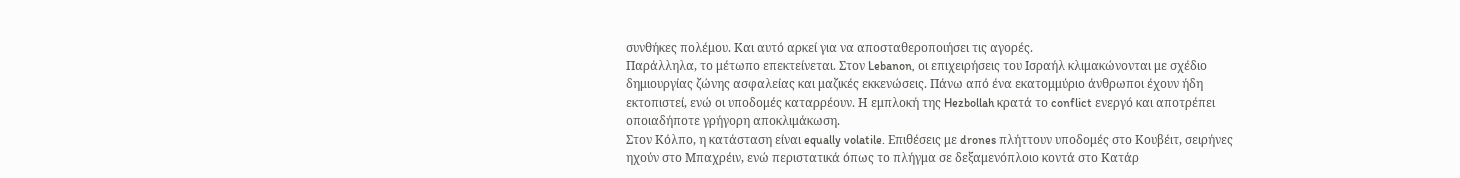συνθήκες πολέμου. Και αυτό αρκεί για να αποσταθεροποιήσει τις αγορές.
Παράλληλα, το μέτωπο επεκτείνεται. Στον Lebanon, οι επιχειρήσεις του Ισραήλ κλιμακώνονται με σχέδιο δημιουργίας ζώνης ασφαλείας και μαζικές εκκενώσεις. Πάνω από ένα εκατομμύριο άνθρωποι έχουν ήδη εκτοπιστεί, ενώ οι υποδομές καταρρέουν. Η εμπλοκή της Hezbollah κρατά το conflict ενεργό και αποτρέπει οποιαδήποτε γρήγορη αποκλιμάκωση.
Στον Κόλπο, η κατάσταση είναι equally volatile. Επιθέσεις με drones πλήττουν υποδομές στο Κουβέιτ, σειρήνες ηχούν στο Μπαχρέιν, ενώ περιστατικά όπως το πλήγμα σε δεξαμενόπλοιο κοντά στο Κατάρ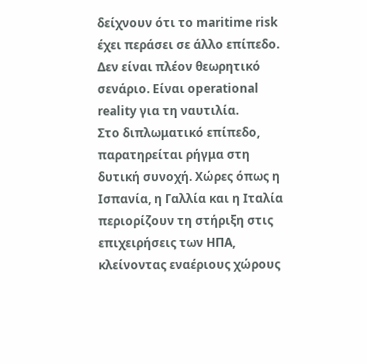δείχνουν ότι το maritime risk έχει περάσει σε άλλο επίπεδο. Δεν είναι πλέον θεωρητικό σενάριο. Είναι operational reality για τη ναυτιλία.
Στο διπλωματικό επίπεδο, παρατηρείται ρήγμα στη δυτική συνοχή. Χώρες όπως η Ισπανία, η Γαλλία και η Ιταλία περιορίζουν τη στήριξη στις επιχειρήσεις των ΗΠΑ, κλείνοντας εναέριους χώρους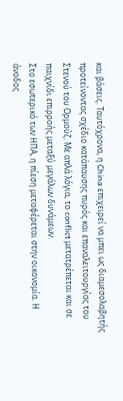και βάσεις. Ταυτόχρονα, η China επιχειρεί να μπει ως διαμεσολαβητής προτείνοντας σχέδιο κατάπαυσης πυρός και επαναλειτουργίας του Στενού του Ορμούζ. Με απλά λόγια, το conflict μετατρέπεται και σε παιχνίδι επιρροής μεταξύ μεγάλων δυνάμεων.
Στο εσωτερικό των ΗΠΑ, η πίεση μεταφέρεται στην οικονομία. Η άνοδος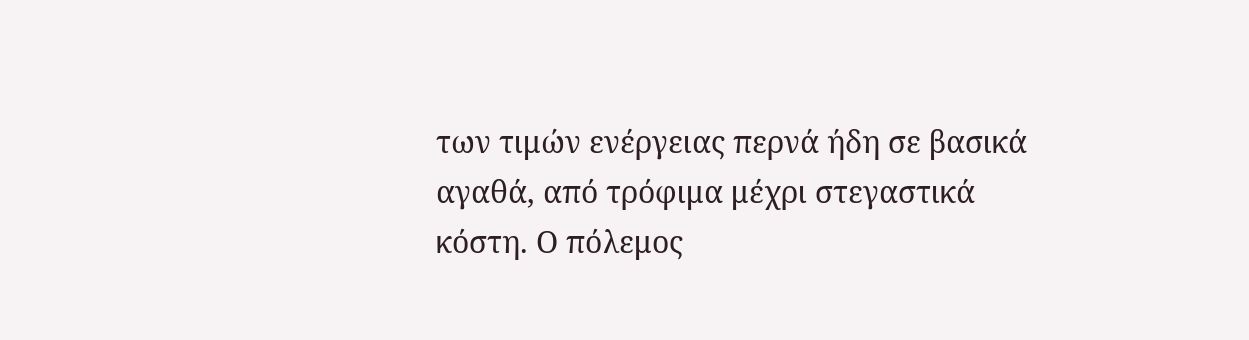των τιμών ενέργειας περνά ήδη σε βασικά αγαθά, από τρόφιμα μέχρι στεγαστικά κόστη. Ο πόλεμος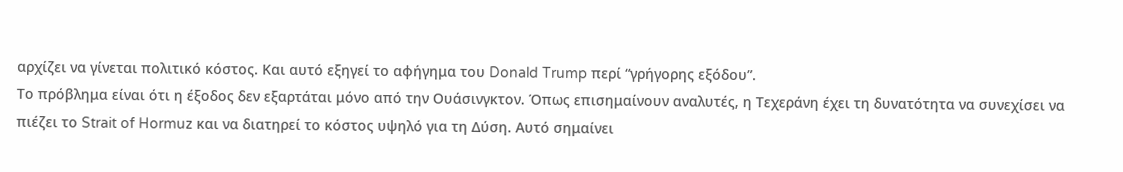αρχίζει να γίνεται πολιτικό κόστος. Και αυτό εξηγεί το αφήγημα του Donald Trump περί “γρήγορης εξόδου”.
Το πρόβλημα είναι ότι η έξοδος δεν εξαρτάται μόνο από την Ουάσινγκτον. Όπως επισημαίνουν αναλυτές, η Τεχεράνη έχει τη δυνατότητα να συνεχίσει να πιέζει το Strait of Hormuz και να διατηρεί το κόστος υψηλό για τη Δύση. Αυτό σημαίνει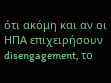ότι ακόμη και αν οι ΗΠΑ επιχειρήσουν disengagement, το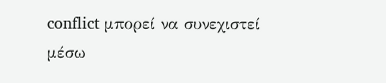conflict μπορεί να συνεχιστεί μέσω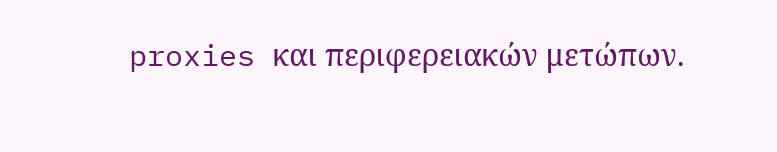proxies και περιφερειακών μετώπων.